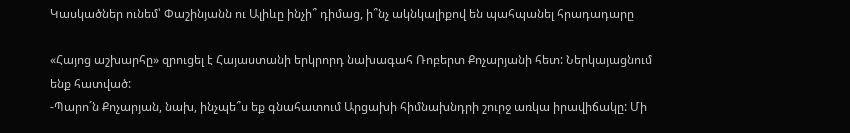Կասկածներ ունեմ՝ Փաշինյանն ու Ալիևը ինչի՞ դիմաց, ի՞նչ ակնկալիքով են պահպանել հրադադարը

«Հայոց աշխարհը» զրուցել է Հայաստանի երկրորդ նախագահ Ռոբերտ Քոչարյանի հետ: Ներկայացնում ենք հատված:
-Պարո´ն Քոչարյան, նախ, ինչպե՞ս եք գնահատում Արցախի հիմնախնդրի շուրջ առկա իրավիճակը: Մի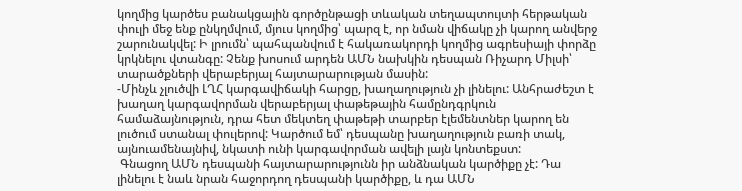կողմից կարծես բանակցային գործընթացի տևական տեղապտույտի հերթական փուլի մեջ ենք ընկղմվում, մյուս կողմից՝ պարզ է, որ նման վիճակը չի կարող անվերջ շարունակվել: Ի լրումն՝ պահպանվում է հակառակորդի կողմից ագրեսիայի փորձը կրկնելու վտանգը: Չենք խոսում արդեն ԱՄՆ նախկին դեսպան Ռիչարդ Միլսի՝ տարածքների վերաբերյալ հայտարարության մասին:
-Մինչև չլուծվի ԼՂՀ կարգավիճակի հարցը, խաղաղություն չի լինելու: Անհրաժեշտ է խաղաղ կարգավորման վերաբերյալ փաթեթային համընդգրկուն համաձայնություն, դրա հետ մեկտեղ փաթեթի տարբեր էլեմենտներ կարող են լուծում ստանալ փուլերով: Կարծում եմ՝ դեսպանը խաղաղություն բառի տակ, այնուամենայնիվ, նկատի ունի կարգավորման ավելի լայն կոնտեքստ:
 Գնացող ԱՄՆ դեսպանի հայտարարությունն իր անձնական կարծիքը չէ: Դա լինելու է նաև նրան հաջորդող դեսպանի կարծիքը, և դա ԱՄՆ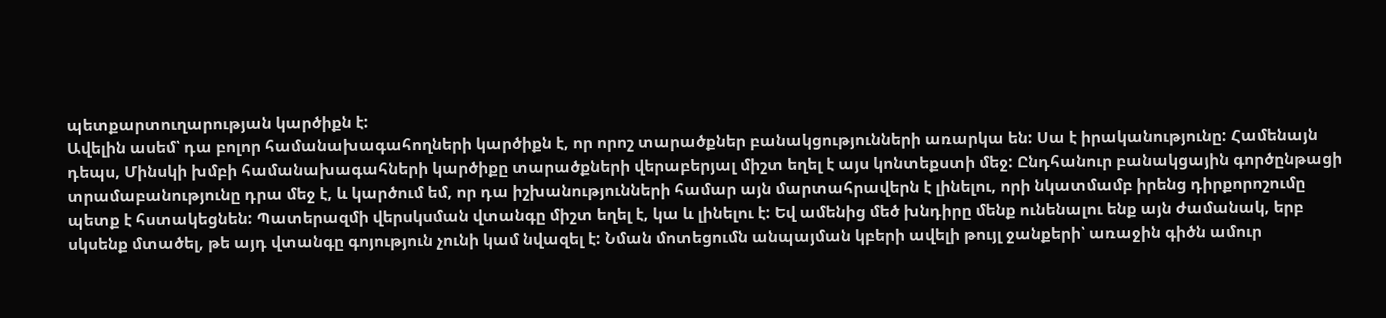պետքարտուղարության կարծիքն է:
Ավելին ասեմ՝ դա բոլոր համանախագահողների կարծիքն է, որ որոշ տարածքներ բանակցությունների առարկա են: Սա է իրականությունը: Համենայն դեպս, Մինսկի խմբի համանախագահների կարծիքը տարածքների վերաբերյալ միշտ եղել է այս կոնտեքստի մեջ: Ընդհանուր բանակցային գործընթացի տրամաբանությունը դրա մեջ է, և կարծում եմ, որ դա իշխանությունների համար այն մարտահրավերն է լինելու, որի նկատմամբ իրենց դիրքորոշումը պետք է հստակեցնեն: Պատերազմի վերսկսման վտանգը միշտ եղել է, կա և լինելու է: Եվ ամենից մեծ խնդիրը մենք ունենալու ենք այն ժամանակ, երբ սկսենք մտածել, թե այդ վտանգը գոյություն չունի կամ նվազել է: Նման մոտեցումն անպայման կբերի ավելի թույլ ջանքերի՝ առաջին գիծն ամուր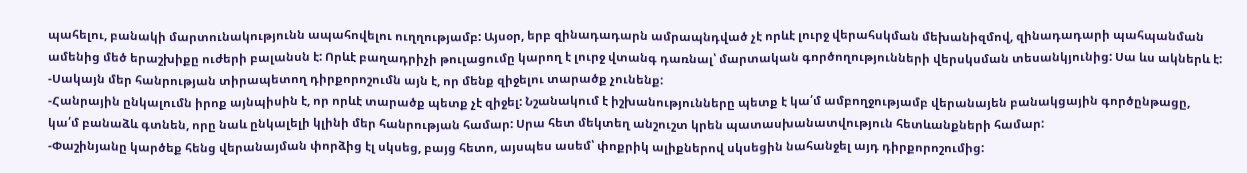պահելու, բանակի մարտունակությունն ապահովելու ուղղությամբ: Այսօր, երբ զինադադարն ամրապնդված չէ որևէ լուրջ վերահսկման մեխանիզմով, զինադադարի պահպանման ամենից մեծ երաշխիքը ուժերի բալանսն է: Որևէ բաղադրիչի թուլացումը կարող է լուրջ վտանգ դառնալ՝ մարտական գործողությունների վերսկսման տեսանկյունից: Սա ևս ակներև է:
-Սակայն մեր հանրության տիրապետող դիրքորոշումն այն է, որ մենք զիջելու տարածք չունենք:
-Հանրային ընկալումն իրոք այնպիսին է, որ որևէ տարածք պետք չէ զիջել: Նշանակում է իշխանությունները պետք է կա՛մ ամբողջությամբ վերանայեն բանակցային գործընթացը, կա՛մ բանաձև գտնեն, որը նաև ընկալելի կլինի մեր հանրության համար: Սրա հետ մեկտեղ անշուշտ կրեն պատասխանատվություն հետևանքների համար:
-Փաշինյանը կարծեք հենց վերանայման փորձից էլ սկսեց, բայց հետո, այսպես ասեմ՝ փոքրիկ ալիքներով սկսեցին նահանջել այդ դիրքորոշումից: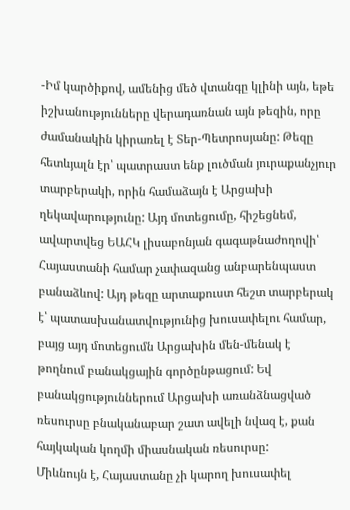-Իմ կարծիքով, ամենից մեծ վտանգը կլինի այն, եթե իշխանությունները վերադառնան այն թեզին, որը ժամանակին կիրառել է Տեր-Պետրոսյանը: Թեզը հետևյալն էր՝ պատրաստ ենք լուծման յուրաքանչյուր տարբերակի, որին համաձայն է Արցախի ղեկավարությունը: Այդ մոտեցումը, հիշեցնեմ, ավարտվեց ԵԱՀԿ լիսաբոնյան գագաթնաժողովի՝ Հայաստանի համար չափազանց անբարենպաստ բանաձևով: Այդ թեզը արտաքուստ հեշտ տարբերակ է՝ պատասխանատվությունից խուսափելու համար, բայց այդ մոտեցումն Արցախին մեն-մենակ է թողնում բանակցային գործընթացում: Եվ բանակցություններում Արցախի առանձնացված ռեսուրսը բնականաբար շատ ավելի նվազ է, քան հայկական կողմի միասնական ռեսուրսը:
Միևնույն է, Հայաստանը չի կարող խուսափել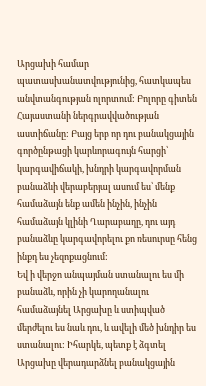Արցախի համար պատասխանատվությունից, հատկապես անվտանգության ոլորտում: Բոլորը գիտեն Հայաստանի ներգրավվածության աստիճանը: Բայց երբ որ դու բանակցային գործընթացի կարևորագույն հարցի՝ կարգավիճակի, խնդրի կարգավորման բանաձևի վերաբերյալ ասում ես՝ մենք համաձայն ենք ամեն ինչին, ինչին համաձայն կլինի Ղարաբաղը, դու այդ բանաձևը կարգավորելու քո ռեսուրսը հենց ինքդ ես չեզոքացնում:
Եվ ի վերջո անպայման ստանալու ես մի բանաձև, որին չի կարողանալու համաձայնել Արցախը և ստիպված մերժելու ես նաև դու, և ավելի մեծ խնդիր ես ստանալու: Իհարկե, պետք է ձգտել Արցախը վերադարձնել բանակցային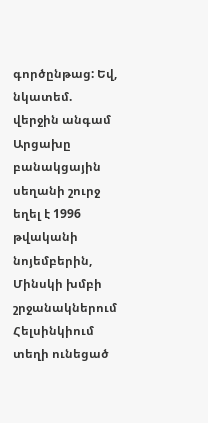գործընթաց: Եվ, նկատեմ. վերջին անգամ Արցախը բանակցային սեղանի շուրջ եղել է 1996 թվականի նոյեմբերին, Մինսկի խմբի շրջանակներում Հելսինկիում տեղի ունեցած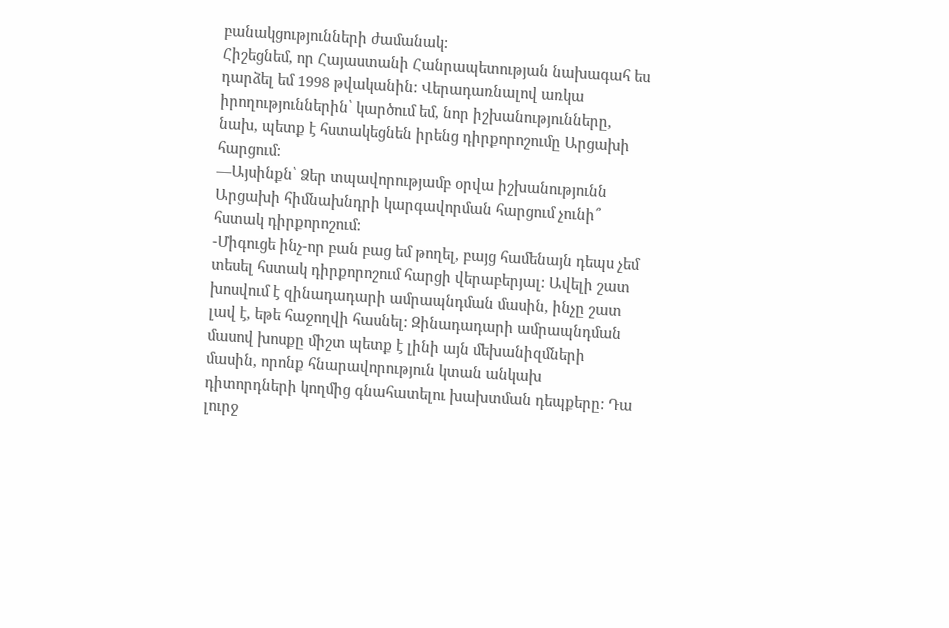բանակցությունների ժամանակ:
Հիշեցնեմ, որ Հայաստանի Հանրապետության նախագահ ես դարձել եմ 1998 թվականին: Վերադառնալով առկա իրողություններին՝ կարծում եմ, նոր իշխանությունները, նախ, պետք է հստակեցնեն իրենց դիրքորոշումը Արցախի հարցում:
—Այսինքն՝ Ձեր տպավորությամբ օրվա իշխանությունն Արցախի հիմնախնդրի կարգավորման հարցում չունի՞ հստակ դիրքորոշում:
-Միգուցե ինչ-որ բան բաց եմ թողել, բայց համենայն դեպս չեմ տեսել հստակ դիրքորոշում հարցի վերաբերյալ: Ավելի շատ խոսվում է զինադադարի ամրապնդման մասին, ինչը շատ լավ է, եթե հաջողվի հասնել: Զինադադարի ամրապնդման մասով խոսքը միշտ պետք է լինի այն մեխանիզմների մասին, որոնք հնարավորություն կտան անկախ դիտորդների կողմից գնահատելու խախտման դեպքերը: Դա լուրջ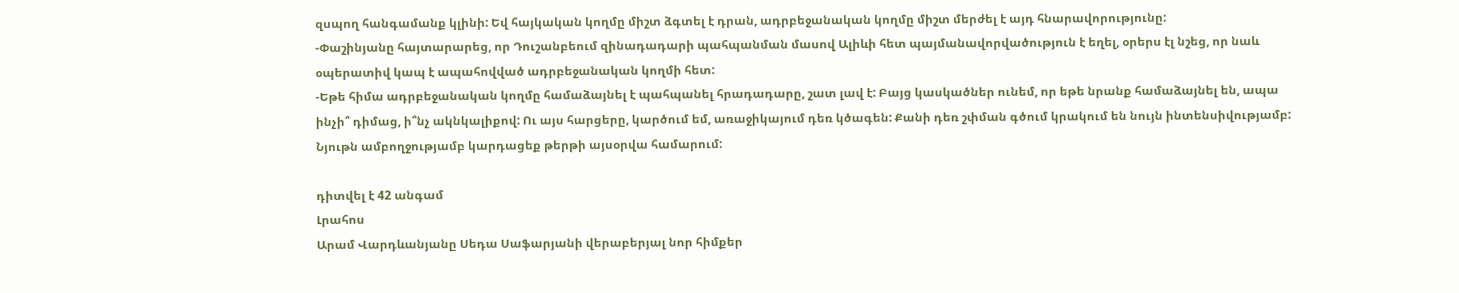զսպող հանգամանք կլինի: Եվ հայկական կողմը միշտ ձգտել է դրան, ադրբեջանական կողմը միշտ մերժել է այդ հնարավորությունը:
-Փաշինյանը հայտարարեց, որ Դուշանբեում զինադադարի պահպանման մասով Ալիևի հետ պայմանավորվածություն է եղել, օրերս էլ նշեց, որ նաև օպերատիվ կապ է ապահովված ադրբեջանական կողմի հետ:
-Եթե հիմա ադրբեջանական կողմը համաձայնել է պահպանել հրադադարը, շատ լավ է: Բայց կասկածներ ունեմ, որ եթե նրանք համաձայնել են, ապա ինչի՞ դիմաց, ի՞նչ ակնկալիքով: Ու այս հարցերը, կարծում եմ, առաջիկայում դեռ կծագեն: Քանի դեռ շփման գծում կրակում են նույն ինտենսիվությամբ:
Նյութն ամբողջությամբ կարդացեք թերթի այսօրվա համարում:

դիտվել է 42 անգամ
Լրահոս
Արամ Վարդևանյանը Սեդա Սաֆարյանի վերաբերյալ նոր հիմքեր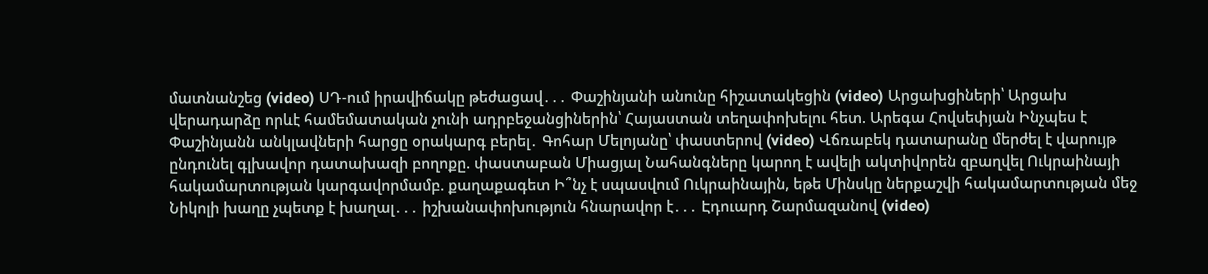մատնանշեց (video) ՍԴ-ում իրավիճակը թեժացավ․․․ Փաշինյանի անունը հիշատակեցին (video) Արցախցիների՝ Արցախ վերադարձը որևէ համեմատական չունի ադրբեջանցիներին՝ Հայաստան տեղափոխելու հետ. Արեգա Հովսեփյան Ինչպես է Փաշինյանն անկլավների հարցը օրակարգ բերել․ Գոհար Մելոյանը՝ փաստերով (video) Վճռաբեկ դատարանը մերժել է վարույթ ընդունել գլխավոր դատախազի բողոքը. փաստաբան Միացյալ Նահանգները կարող է ավելի ակտիվորեն զբաղվել Ուկրաինայի հակամարտության կարգավորմամբ. քաղաքագետ Ի՞նչ է սպասվում Ուկրաինային, եթե Մինսկը ներքաշվի հակամարտության մեջ Նիկոլի խաղը չպետք է խաղալ․․․ իշխանափոխություն հնարավոր է․․․ Էդուարդ Շարմազանով (video)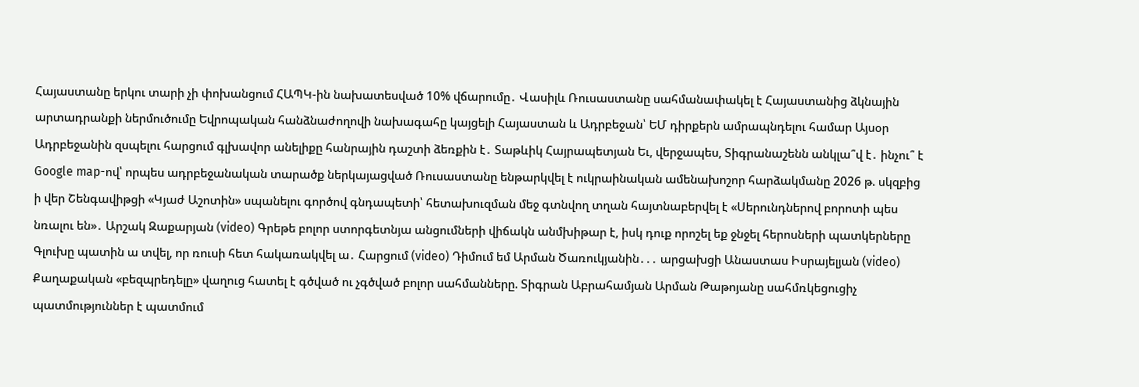Հայաստանը երկու տարի չի փոխանցում ՀԱՊԿ-ին նախատեսված 10% վճարումը․ Վասիլև Ռուսաստանը սահմանափակել է Հայաստանից ձկնային արտադրանքի ներմուծումը Եվրոպական հանձնաժողովի նախագահը կայցելի Հայաստան և Ադրբեջան՝ ԵՄ դիրքերն ամրապնդելու համար Այսօր Ադրբեջանին զսպելու հարցում գլխավոր անելիքը հանրային դաշտի ձեռքին է․ Տաթևիկ Հայրապետյան Եւ, վերջապես, Տիգրանաշենն անկլա՞վ է․ ինչու՞ է Google map-ով՝ որպես ադրբեջանական տարածք ներկայացված Ռուսաստանը ենթարկվել է ուկրաինական ամենախոշոր հարձակմանը 2026 թ. սկզբից ի վեր Շենգավիթցի «Կյաժ Աշոտին» սպանելու գործով գնդապետի՝ հետախուզման մեջ գտնվող տղան հայտնաբերվել է «Սերունդներով բորոտի պես նռալու են»․ Արշակ Զաքարյան (video) Գրեթե բոլոր ստորգետնյա անցումների վիճակն անմխիթար է, իսկ դուք որոշել եք ջնջել հերոսների պատկերները Գլուխը պատին ա տվել, որ ռուսի հետ հակառակվել ա․ Հարցում (video) Դիմում եմ Արման Ծառուկյանին․․․ արցախցի Անաստաս Իսրայելյան (video) Քաղաքական «բեզպրեդելը» վաղուց հատել է գծված ու չգծված բոլոր սահմանները. Տիգրան Աբրահամյան Արման Թաթոյանը սահմռկեցուցիչ պատմություններ է պատմում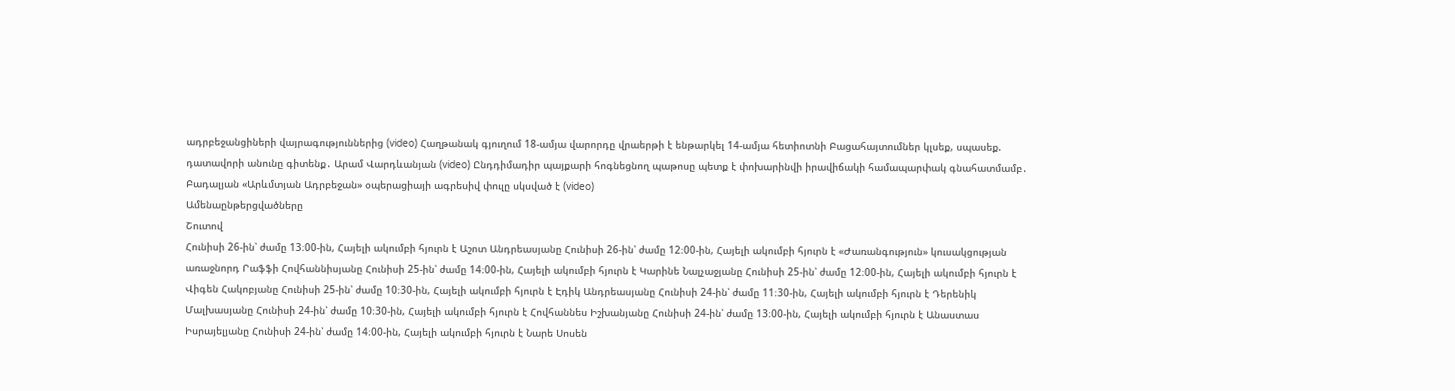ադրբեջանցիների վայրագություններից (video) Հաղթանակ գյուղում 18-ամյա վարորդը վրաերթի է ենթարկել 14-ամյա հետիոտնի Բացահայտումներ կլսեք, սպասեք. դատավորի անունը գիտենք․ Արամ Վարդևանյան (video) Ընդդիմադիր պայքարի հոգնեցնող պաթոսը պետք է փոխարինվի իրավիճակի համապարփակ գնահատմամբ․ Բադալյան «Արևմտյան Ադրբեջան» օպերացիայի ագրեսիվ փուլը սկսված է (video)
Ամենաընթերցվածները
Շուտով
Հունիսի 26-ին՝ ժամը 13։00-ին, Հայելի ակումբի հյուրն է Աշոտ Անդրեասյանը Հունիսի 26-ին՝ ժամը 12։00-ին, Հայելի ակումբի հյուրն է «Ժառանգություն» կուսակցության առաջնորդ Րաֆֆի Հովհաննիսյանը Հունիսի 25-ին՝ ժամը 14։00-ին, Հայելի ակումբի հյուրն է Կարինե Նալչաջյանը Հունիսի 25-ին՝ ժամը 12։00-ին, Հայելի ակումբի հյուրն է Վիգեն Հակոբյանը Հունիսի 25-ին՝ ժամը 10։30-ին, Հայելի ակումբի հյուրն է Էդիկ Անդրեասյանը Հունիսի 24-ին՝ ժամը 11։30-ին, Հայելի ակումբի հյուրն է Դերենիկ Մալխասյանը Հունիսի 24-ին՝ ժամը 10։30-ին, Հայելի ակումբի հյուրն է Հովհաննես Իշխանյանը Հունիսի 24-ին՝ ժամը 13։00-ին, Հայելի ակումբի հյուրն է Անաստաս Իսրայելյանը Հունիսի 24-ին՝ ժամը 14։00-ին, Հայելի ակումբի հյուրն է Նարե Սոսեն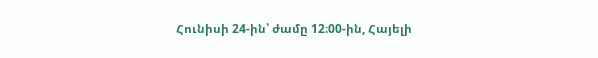Հունիսի 24-ին՝ ժամը 12։00-ին, Հայելի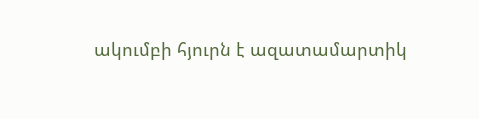ակումբի հյուրն է ազատամարտիկ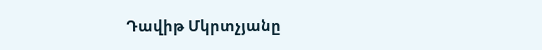Դավիթ Մկրտչյանը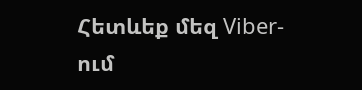Հետևեք մեզ Viber-ում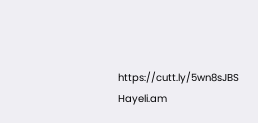https://cutt.ly/5wn8sJBS
Hayeli.am